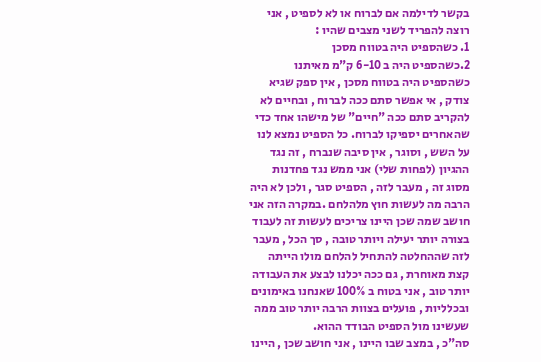בקשר לדילמה אם לברוח או לא לספיט , אני רוצה להפריד לשני מצבים שהיו :
1. כשהספיט היה בטווח מסכן
2.כשהספיט היה ב 6-10 ק"מ מאיתנו
כשהספיט היה בטווח מסכן , אין ספק שגיא צודק , אי אפשר סתם ככה לברוח , ובחיים לא להקריב סתם ככה "חיים" של מישהו אחד כדי שהאחרים יספיקו לברוח. כל הספיט נמצא לנו על השש , וסוגר , אין סיבה שנברח , זה נגד ההגיון (לפחות שלי) אני ממש נגד פחדנות מסוג זה , מעבר לזה , הספיט סגר , ולכן לא היה הרבה מה לעשות חוץ מלהלחם .במקרה הזה אני חושב שמה שכן היינו צריכים לעשות זה לעבוד בצורה יותר יעילה ויותר טובה , סך הכל , מעבר לזה שההחלטה להתחיל להלחם מולו הייתה קצת מאוחרת , גם ככה יכלנו לבצע את העבודה יותר טוב , אני בטוח ב 100% שאנחנו באימונים ובכלליות , פועלים בצוות הרבה יותר טוב ממה שעשינו מול הספיט הבודד ההוא.
סה"כ , במצב שבו היינו , אני חושב שכן , היינו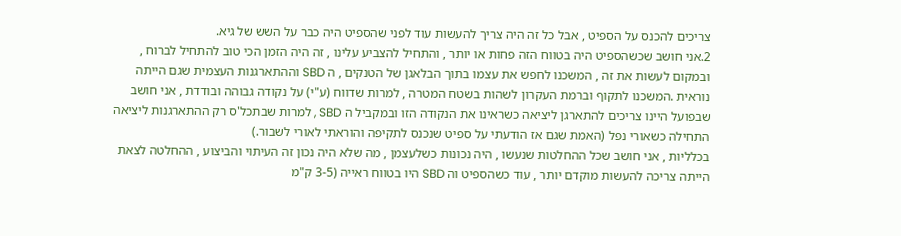צריכים להכנס על הספיט , אבל כל זה היה צריך להעשות עוד לפני שהספיט היה כבר על השש של גיא.
2.אני חושב שכשהספיט היה בטווח הזה פחות או יותר , והתחיל להצביע עלינו , זה היה הזמן הכי טוב להתחיל לברוח , ובמקום לעשות את זה , המשכנו לחפש את עצמו בתוך הבלאגן של הטנקים , ה SBD וההתארגנות העצמית שגם הייתה נוראית .המשכנו לתקוף וברמת העקרון לשהות בשטח המטרה , למרות שדווח (ע"י) על נקודה גבוהה ובודדת , אני חושב שבפועל היינו צריכים להתארגן ליציאה כשראינו את הנקודה הזו ובמקביל ה SBD , למרות שבתכל'ס רק ההתארגנות ליציאה התחילה כשאורי נפל (האמת שגם אז הודעתי על ספיט שנכנס לתקיפה והוראתי לאורי לשבור.)
בכלליות , אני חושב שכל ההחלטות שנעשו , היה נכונות כשלעצמן , מה שלא היה נכון זה העיתוי והביצוע , ההחלטה לצאת הייתה צריכה להעשות מוקדם יותר , עוד כשהספיט וה SBD היו בטווח ראייה (3-5 ק"מ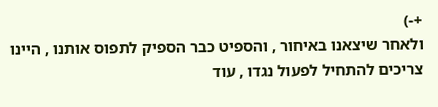+-)
ולאחר שיצאנו באיחור , והספיט כבר הספיק לתפוס אותנו , היינו צריכים להתחיל לפעול נגדו , עוד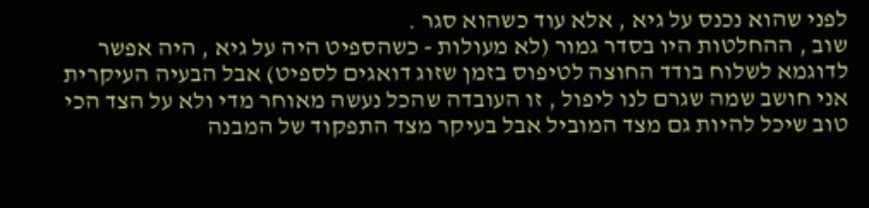לפני שהוא נכנס על גיא , אלא עוד כשהוא סגר .
שוב , ההחלטות היו בסדר גמור (לא מעולות - כשהספיט היה על גיא , היה אפשר לדוגמא לשלוח בודד החוצה לטיפוס בזמן שזוג דואגים לספיט) אבל הבעיה העיקרית אני חושב שמה שגרם לנו ליפול , זו העובדה שהכל נעשה מאוחר מדי ולא על הצד הכי טוב שיכל להיות גם מצד המוביל אבל בעיקר מצד התפקוד של המבנה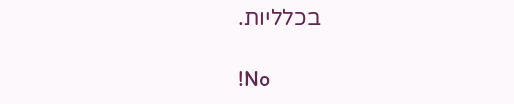בכלליות.

!No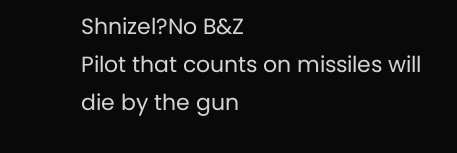Shnizel?No B&Z
Pilot that counts on missiles will die by the gun